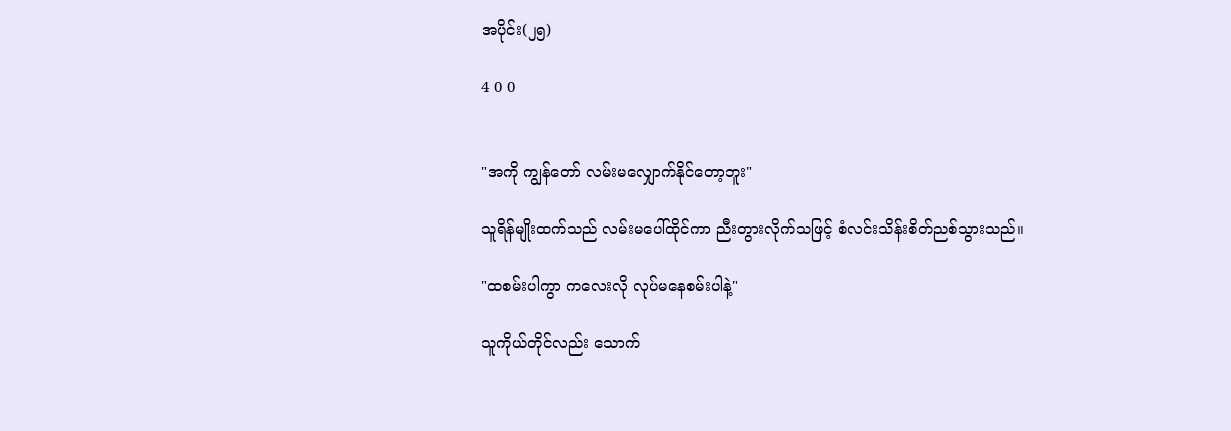အပိုင်း(၂၅)

4 0 0


"အကို ကျွန်တော် လမ်းမလျှောက်နိုင်တော့ဘူး"

သူရိန်မျိုးထက်သည် လမ်းမပေါ်ထိုင်ကာ ညီးတွားလိုက်သဖြင့် စံလင်းသိန်းစိတ်ညစ်သွားသည်။

"ထစမ်းပါကွာ ကလေးလို လုပ်မနေစမ်းပါနဲ့"

သူကိုယ်တိုင်လည်း သောက်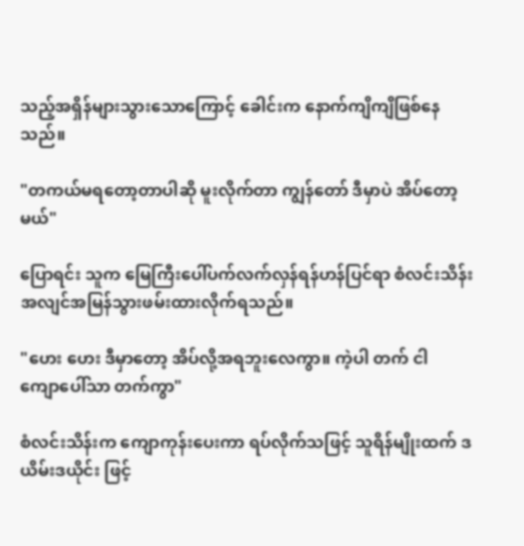သည့်အရှိန်များ‌သွားသောကြောင့် ခေါင်းက နောက်ကျိကျိဖြစ်နေသည်။

"တကယ်မရတော့တာပါဆို မူးလိုက်တာ ကျွန်တော် ဒီမှာပဲ အိပ်တော့မယ်"

ပြောရင်း သူက မြေကြီးပေါ်ပက်လက်လှန်ရန်ဟန်ပြင်ရာ စံလင်းသိန်း အလျင်အမြန်သွားဖမ်းထားလိုက်ရသည်။

"ဟေး ဟေး ဒီမှာတော့ အိပ်လို့အရဘူးလေကွာ။ ကဲ့ပါ တက် ငါကျော‌ပေါ်သာ တက်ကွာ"

စံလင်းသိန်းက ကျောကုန်းပေးကာ ရပ်လိုက်သဖြင့် သူရိန်မျိုးထက် ဒယိမ်းဒယိုင်း ဖြင့်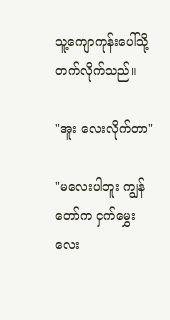သူ့ကျောကုန်းပေါ်သို့ တက်လိုက်သည်။

"အူး လေးလိုက်တာ"

"မလေးပါဘူး ကျွန်တော်က ငှက်မွှေးလေး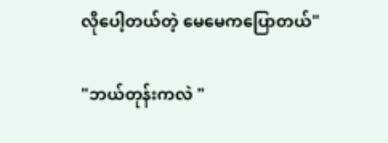လိုပေါ့တယ်တဲ့ မေမေကပြောတယ်"

"ဘယ်တုန်းကလဲ "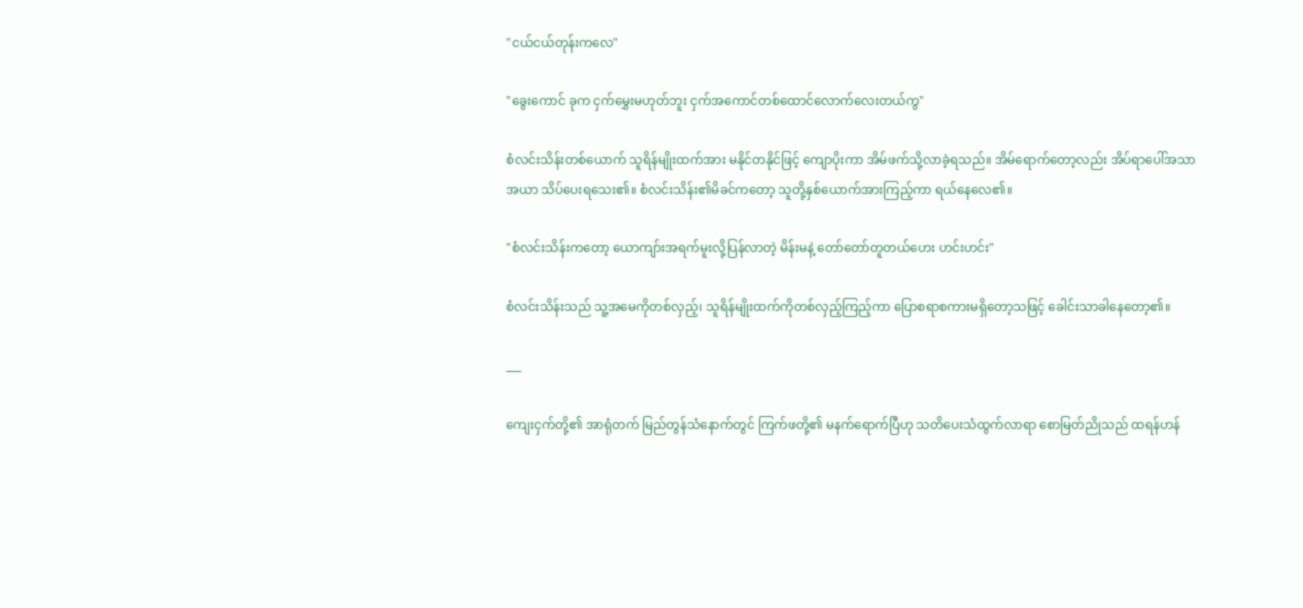"ငယ်ငယ်တုန်းက‌လေ"

"ခွေးကောင် ခုက ငှက်မွှေးမဟုတ်ဘူး ငှက်အကောင်တစ်ထောင်လောက်လေးတယ်ကွ"

စံလင်းသိန်းတစ်ယောက် သူရိန်မျိုးထက်အား မနိုင်တနိုင်ဖြင့် ကျောပိုးကာ အိမ်ဖက်သို့လာခဲ့ရသည်။ အိမ်ရောက်တော့လည်း အိပ်ရာပေါ်အသာအယာ သိပ်ပေးရသေး၏။ စံလင်းသိန်း၏မိခင်ကတော့ သူတို့နှစ်ယောက်အားကြည့်ကာ ရယ်နေလေ၏။

"စံလင်းသိန်းကတော့ ယောကျာ်းအရက်မူးလို့ပြန်လာတဲ့ မိန်းမနဲ့ တော်တော်တူတယ်ဟေး ဟင်းဟင်း"

စံလင်းသိန်းသည် သူ့အမေကိုတစ်လှည့်၊ သူရိန်မျိုးထက်ကိုတစ်လှည့်ကြည့်ကာ ပြောစရာစကားမရှိတော့သဖြင့် ခေါင်းသာခါနေတော့၏။

___

ကျေးငှက်တို့၏ အာရုံတက် မြည်တွန်သံနောက်တွင် ကြက်ဖတို့၏ မနက်ရောက်ပြီဟု သတိပေးသံထွက်လာရာ စောမြတ်ညိုသည် ထရန်ဟန်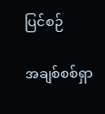ပြင်စဉ်

အချစ်စစ်ရှာ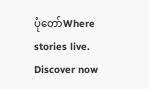ပုံတော်Where stories live. Discover now